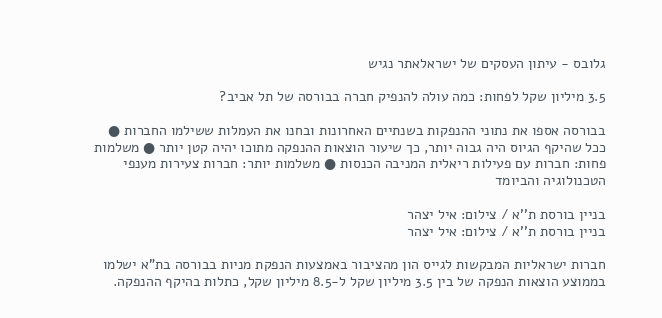גלובס - עיתון העסקים של ישראלאתר נגיש

3.5 מיליון שקל לפחות: כמה עולה להנפיק חברה בבורסה של תל אביב?

בבורסה אספו את נתוני ההנפקות בשנתיים האחרונות ובחנו את העמלות ששילמו החברות ● ככל שהיקף הגיוס היה גבוה יותר, כך שיעור הוצאות ההנפקה מתוכו יהיה קטן יותר ● משלמות פחות: חברות עם פעילות ריאלית המניבה הכנסות ● משלמות יותר: חברות צעירות מענפי הטכנולוגיה והביומד

בניין בורסת ת''א / צילום: איל יצהר
בניין בורסת ת''א / צילום: איל יצהר

חברות ישראליות המבקשות לגייס הון מהציבור באמצעות הנפקת מניות בבורסה בת"א ישלמו בממוצע הוצאות הנפקה של בין 3.5 מיליון שקל ל-8.5 מיליון שקל, כתלות בהיקף ההנפקה.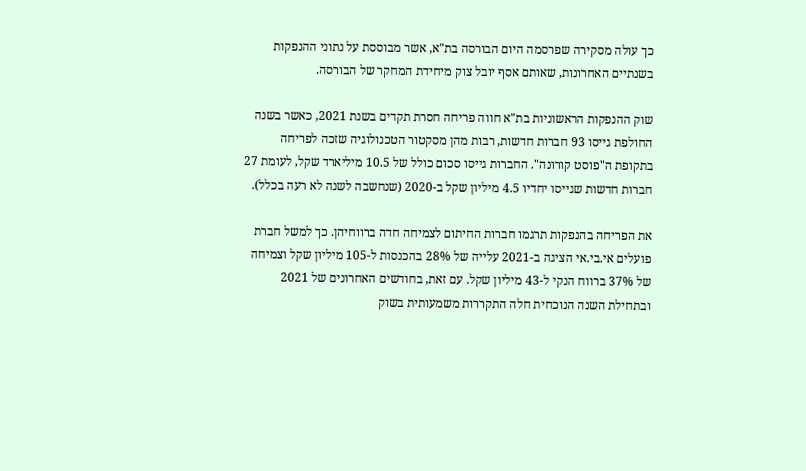כך עולה מסקירה שפרסמה היום הבורסה בת"א, אשר מבוססת על נתוני ההנפקות בשנתיים האחרונות, שאותם אסף יובל צוק מיחידת המחקר של הבורסה.

שוק ההנפקות הראשוניות בת"א חווה פריחה חסרת תקדים בשנת 2021, כאשר בשנה החולפת גייסו 93 חברות חדשות, רבות מהן מסקטור הטכנולוגיה שזכה לפריחה בתקופת ה"פוסט קורונה". החברות גייסו סכום כולל של 10.5 מיליארד שקל, לעומת 27 חברות חדשות שגייסו יחדיו 4.5 מיליון שקל ב-2020 (שנחשבה לשנה לא רעה בכלל).

את הפריחה בהנפקות תרגמו חברות החיתום לצמיחה חדה ברווחיהן. כך למשל חברת פועלים אי.בי.אי הציגה ב-2021 עלייה של 28% בהכנסות ל-105 מיליון שקל וצמיחה של 37% ברווח הנקי ל-43 מיליון שקל. עם זאת, בחודשים האחרונים של 2021 ובתחילת השנה הנוכחית חלה התקררות משמעותית בשוק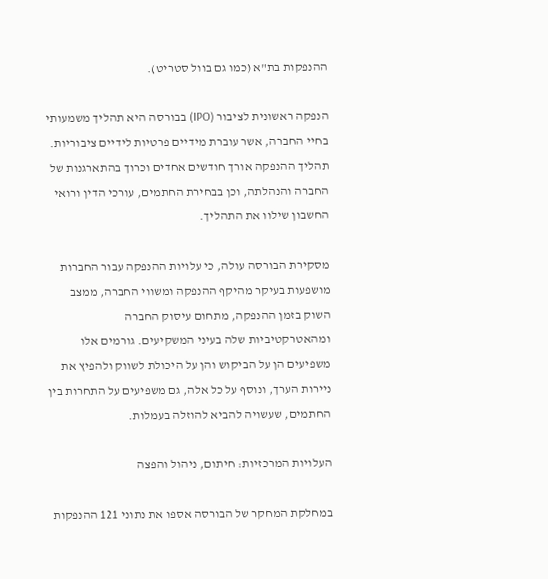ההנפקות בת"א (כמו גם בוול סטריט).

הנפקה ראשונית לציבור (IPO) בבורסה היא תהליך משמעותי בחיי החברה, אשר עוברת מידיים פרטיות לידיים ציבוריות. תהליך ההנפקה אורך חודשים אחדים וכרוך בהתארגנות של החברה והנהלתה, וכן בבחירת החתמים, עורכי הדין ורואי החשבון שילוו את התהליך.

מסקירת הבורסה עולה, כי עלויות ההנפקה עבור החברות מושפעות בעיקר מהיקף ההנפקה ומשווי החברה, ממצב השוק בזמן ההנפקה, מתחום עיסוק החברה ומהאטרקטיביות שלה בעיני המשקיעים. גורמים אלו משפיעים הן על הביקוש והן על היכולת לשווק ולהפיץ את ניירות הערך, ונוסף על כל אלה, גם משפיעים על התחרות בין החתמים, שעשויה להביא להוזלה בעמלות.

העלויות המרכזיות: חיתום, ניהול והפצה

במחלקת המחקר של הבורסה אספו את נתוני 121 ההנפקות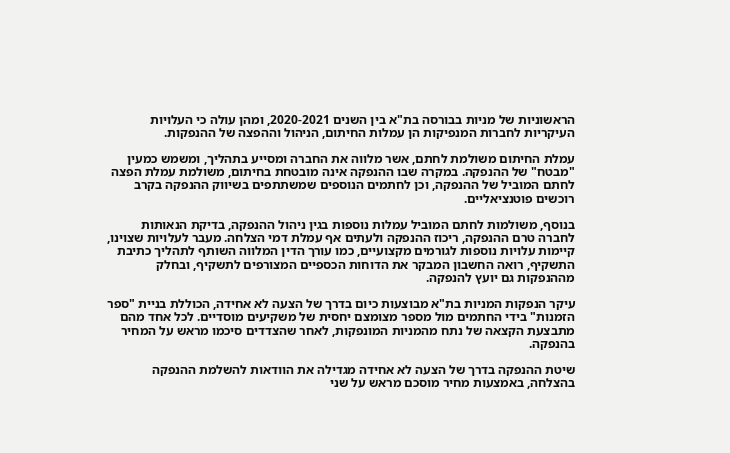הראשוניות של מניות בבורסה בת"א בין השנים 2020-2021, ומהן עולה כי העלויות העיקריות לחברות המנפיקות הן עמלות החיתום, הניהול וההפצה של ההנפקות.

עמלת החיתום משולמת לחתם, אשר מלווה את החברה ומסייע בתהליך, ומשמש כמעין "מבטח" של ההנפקה. במקרה שבו ההנפקה אינה מובטחת בחיתום, משולמת עמלת הפצה לחתם המוביל של ההנפקה, וכן לחתמים הנוספים שמשתתפים בשיווק ההנפקה בקרב רוכשים פוטנציאליים.

בנוסף, משולמות לחתם המוביל עמלות נוספות בגין ניהול ההנפקה, בדיקת הנאותות לחברה טרם ההנפקה, ריכוז ההנפקה ולעתים אף עמלת דמי הצלחה. מעבר לעלויות שצוינו, קיימות עלויות נוספות לגורמים מקצועיים, כמו עורך הדין המלווה השותף לתהליך כתיבת התשקיף, רואה החשבון המבקר את הדוחות הכספיים המצורפים לתשקיף, ובחלק מההנפקות גם יועץ להנפקה.

עיקר הנפקות המניות בת"א מבוצעות כיום בדרך של הצעה לא אחידה, הכוללת בניית "ספר הזמנות" בידי החתמים מול מספר מצומצם יחסית של משקיעים מוסדיים. לכל אחד מהם מתבצעת הקצאה של נתח מהמניות המונפקות, לאחר שהצדדים סיכמו מראש על המחיר בהנפקה.

שיטת ההנפקה בדרך של הצעה לא אחידה מגדילה את הוודאות להשלמת ההנפקה בהצלחה, באמצעות מחיר מוסכם מראש על שני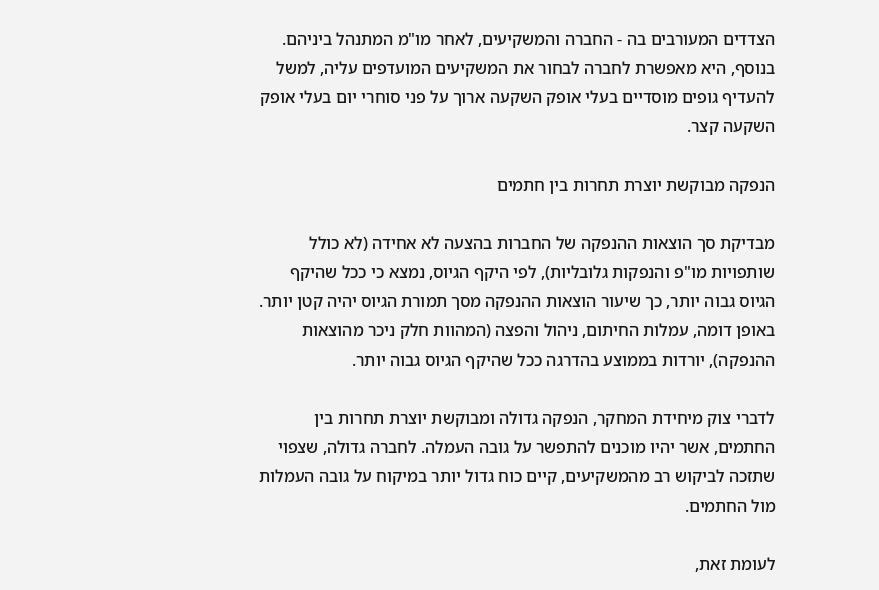הצדדים המעורבים בה - החברה והמשקיעים, לאחר מו"מ המתנהל ביניהם. בנוסף, היא מאפשרת לחברה לבחור את המשקיעים המועדפים עליה, למשל להעדיף גופים מוסדיים בעלי אופק השקעה ארוך על פני סוחרי יום בעלי אופק השקעה קצר.

הנפקה מבוקשת יוצרת תחרות בין חתמים

מבדיקת סך הוצאות ההנפקה של החברות בהצעה לא אחידה (לא כולל שותפויות מו"פ והנפקות גלובליות), לפי היקף הגיוס, נמצא כי ככל שהיקף הגיוס גבוה יותר, כך שיעור הוצאות ההנפקה מסך תמורת הגיוס יהיה קטן יותר. באופן דומה, עמלות החיתום, ניהול והפצה (המהוות חלק ניכר מהוצאות ההנפקה), יורדות בממוצע בהדרגה ככל שהיקף הגיוס גבוה יותר.

לדברי צוק מיחידת המחקר, הנפקה גדולה ומבוקשת יוצרת תחרות בין החתמים, אשר יהיו מוכנים להתפשר על גובה העמלה. לחברה גדולה, שצפוי שתזכה לביקוש רב מהמשקיעים, קיים כוח גדול יותר במיקוח על גובה העמלות מול החתמים.

לעומת זאת,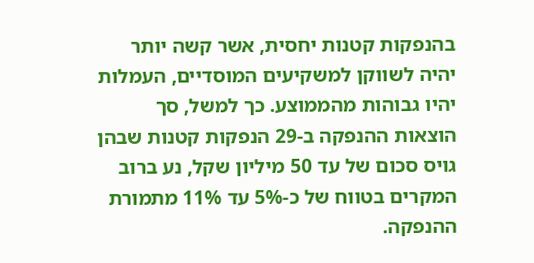בהנפקות קטנות יחסית, אשר קשה יותר יהיה לשווקן למשקיעים המוסדיים, העמלות יהיו גבוהות מהממוצע. כך למשל, סך הוצאות ההנפקה ב-29 הנפקות קטנות שבהן גויס סכום של עד 50 מיליון שקל, נע ברוב המקרים בטווח של כ-5% עד 11% מתמורת ההנפקה.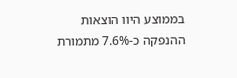בממוצע היוו הוצאות ההנפקה כ-7.6% מתמורת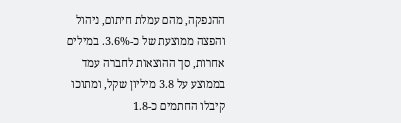ההנפקה, מהם עמלת חיתום, ניהול והפצה ממוצעת של כ-3.6%. במילים אחרות, סך ההוצאות לחברה עמד בממוצע על 3.8 מיליון שקל, ומתוכו קיבלו החתמים כ-1.8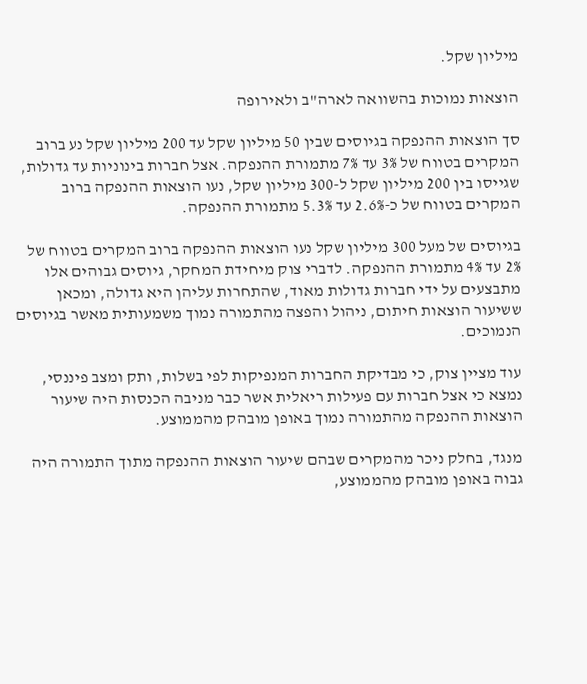מיליון שקל.

הוצאות נמוכות בהשוואה לארה"ב ולאירופה

סך הוצאות ההנפקה בגיוסים שבין 50 מיליון שקל עד 200 מיליון שקל נע ברוב המקרים בטווח של 3% עד 7% מתמורת ההנפקה. אצל חברות בינוניות עד גדולות, שגייסו בין 200 מיליון שקל ל-300 מיליון שקל, נעו הוצאות ההנפקה ברוב המקרים בטווח של כ-2.6% עד 5.3% מתמורת ההנפקה.

בגיוסים של מעל 300 מיליון שקל נעו הוצאות ההנפקה ברוב המקרים בטווח של 2% עד 4% מתמורת ההנפקה. לדברי צוק מיחידת המחקר, גיוסים גבוהים אלו מתבצעים על ידי חברות גדולות מאוד, שהתחרות עליהן היא גדולה, ומכאן ששיעור הוצאות חיתום, ניהול והפצה מהתמורה נמוך משמעותית מאשר בגיוסים הנמוכים.

עוד מציין צוק, כי מבדיקת החברות המנפיקות לפי בשלות, ותק ומצב פיננסי, נמצא כי אצל חברות עם פעילות ריאלית אשר כבר מניבה הכנסות היה שיעור הוצאות ההנפקה מהתמורה נמוך באופן מובהק מהממוצע.

מנגד, בחלק ניכר מהמקרים שבהם שיעור הוצאות ההנפקה מתוך התמורה היה גבוה באופן מובהק מהממוצע,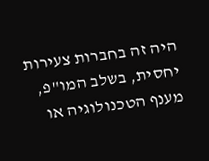היה זה בחברות צעירות יחסית, בשלב המו"פ, מענף הטכנולוגיה או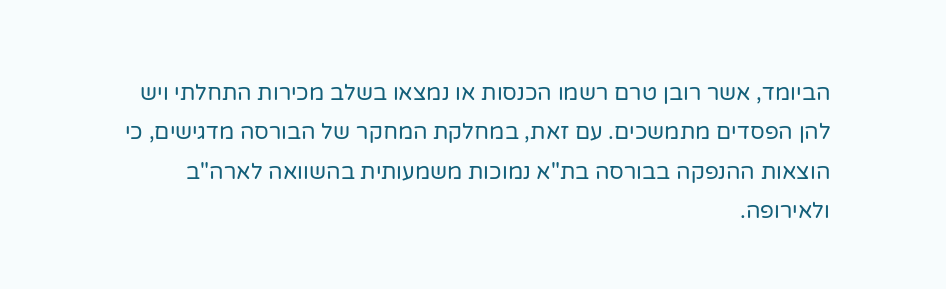הביומד, אשר רובן טרם רשמו הכנסות או נמצאו בשלב מכירות התחלתי ויש להן הפסדים מתמשכים. עם זאת, במחלקת המחקר של הבורסה מדגישים, כי הוצאות ההנפקה בבורסה בת"א נמוכות משמעותית בהשוואה לארה"ב ולאירופה.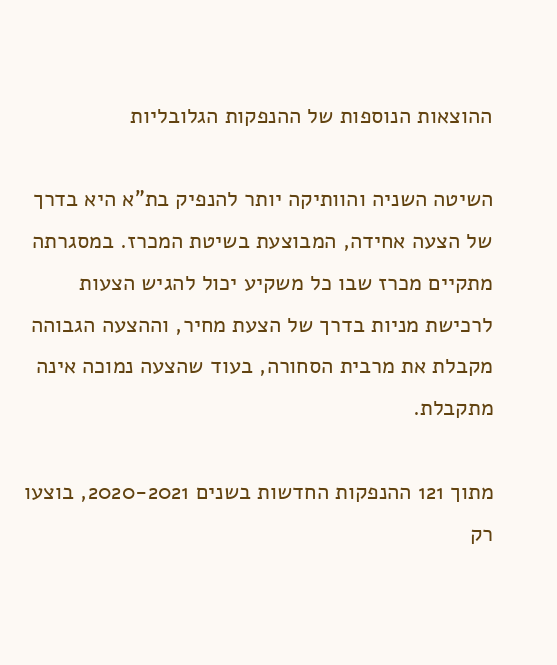ההוצאות הנוספות של ההנפקות הגלובליות

השיטה השניה והוותיקה יותר להנפיק בת"א היא בדרך של הצעה אחידה, המבוצעת בשיטת המכרז. במסגרתה מתקיים מכרז שבו כל משקיע יכול להגיש הצעות לרכישת מניות בדרך של הצעת מחיר, וההצעה הגבוהה מקבלת את מרבית הסחורה, בעוד שהצעה נמוכה אינה מתקבלת.

מתוך 121 ההנפקות החדשות בשנים 2020-2021, בוצעו רק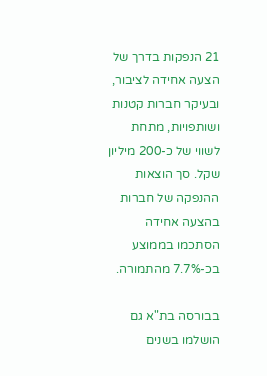21 הנפקות בדרך של הצעה אחידה לציבור, ובעיקר חברות קטנות ושותפויות, מתחת לשווי של כ-200 מיליון שקל. סך הוצאות ההנפקה של חברות בהצעה אחידה הסתכמו בממוצע בכ-7.7% מהתמורה.

בבורסה בת"א גם הושלמו בשנים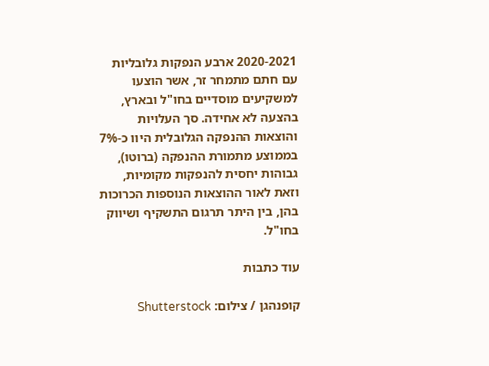2020-2021 ארבע הנפקות גלובליות עם חתם מתמחר זר, אשר הוצעו למשקיעים מוסדיים בחו"ל ובארץ, בהצעה לא אחידה. סך העלויות והוצאות ההנפקה הגלובלית היוו כ-7% בממוצע מתמורת ההנפקה (ברוטו), גבוהות יחסית להנפקות מקומיות, וזאת לאור ההוצאות הנוספות הכרוכות בהן, בין היתר תרגום התשקיף ושיווק בחו"ל.

עוד כתבות

קופנהגן / צילום: Shutterstock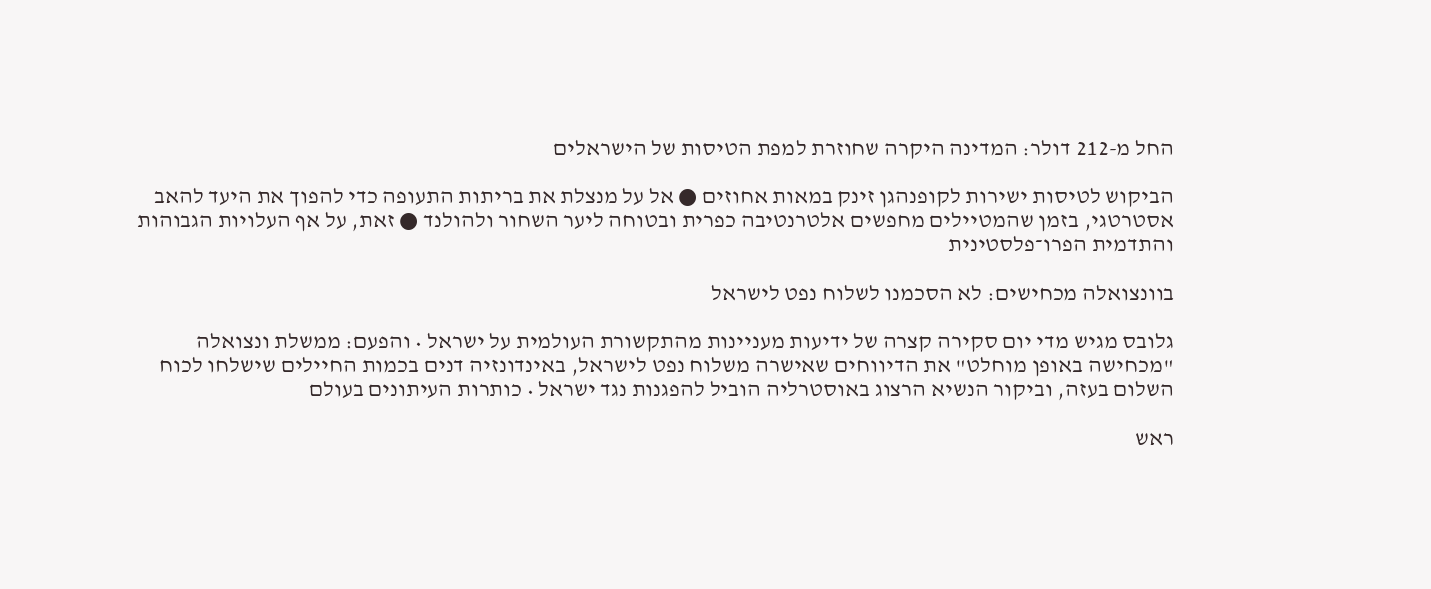החל מ-212 דולר: המדינה היקרה שחוזרת למפת הטיסות של הישראלים

הביקוש לטיסות ישירות לקופנהגן זינק במאות אחוזים ● אל על מנצלת את בריתות התעופה כדי להפוך את היעד להאב אסטרטגי, בזמן שהמטיילים מחפשים אלטרנטיבה כפרית ובטוחה ליער השחור ולהולנד ● זאת, על אף העלויות הגבוהות והתדמית הפרו־פלסטינית

בוונצואלה מכחישים: לא הסכמנו לשלוח נפט לישראל

גלובס מגיש מדי יום סקירה קצרה של ידיעות מעניינות מהתקשורת העולמית על ישראל • והפעם: ממשלת ונצואלה "מכחישה באופן מוחלט" את הדיווחים שאישרה משלוח נפט לישראל, באינדונזיה דנים בכמות החיילים שישלחו לכוח השלום בעזה, וביקור הנשיא הרצוג באוסטרליה הוביל להפגנות נגד ישראל • כותרות העיתונים בעולם

ראש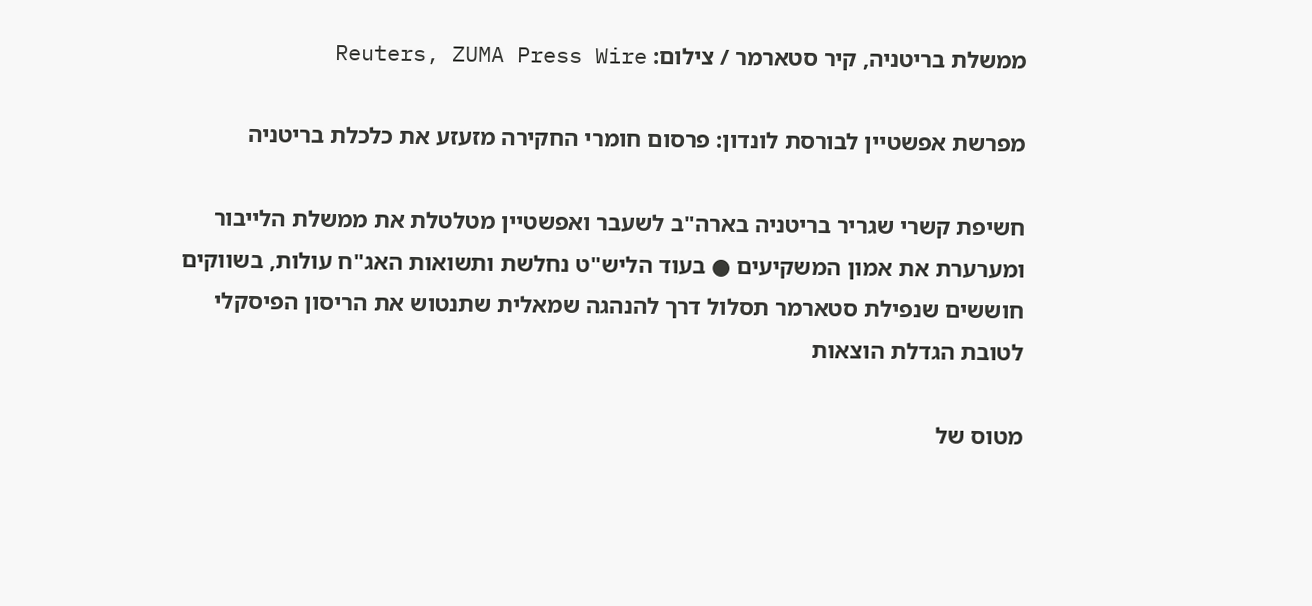ממשלת בריטניה, קיר סטארמר / צילום: Reuters, ZUMA Press Wire

מפרשת אפשטיין לבורסת לונדון: פרסום חומרי החקירה מזעזע את כלכלת בריטניה

חשיפת קשרי שגריר בריטניה בארה"ב לשעבר ואפשטיין מטלטלת את ממשלת הלייבור ומערערת את אמון המשקיעים ● בעוד הליש"ט נחלשת ותשואות האג"ח עולות, בשווקים חוששים שנפילת סטארמר תסלול דרך להנהגה שמאלית שתנטוש את הריסון הפיסקלי לטובת הגדלת הוצאות

מטוס של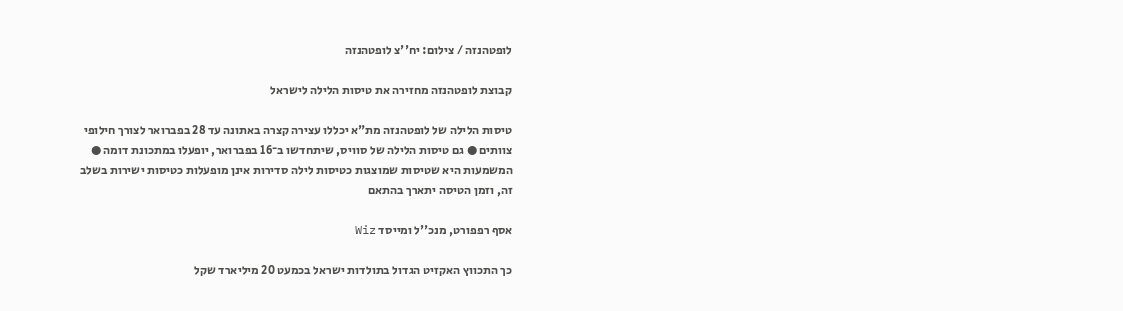לופטהנזה / צילום: יח''צ לופטהנזה

קבוצת לופטהנזה מחזירה את טיסות הלילה לישראל

טיסות הלילה של לופטהנזה מת"א יכללו עצירה קצרה באתונה עד 28 בפברואר לצורך חילופי צוותים ● גם טיסות הלילה של סוויס, שיתחדשו ב־16 בפברואר, יופעלו במתכונת דומה ● המשמעות היא שטיסות שמוצגות כטיסות לילה סדירות אינן מופעלות כטיסות ישירות בשלב זה, וזמן הטיסה יתארך בהתאם

אסף רפפורט, מנכ''ל ומייסד Wiz

כך התכווץ האקזיט הגדול בתולדות ישראל בכמעט 20 מיליארד שקל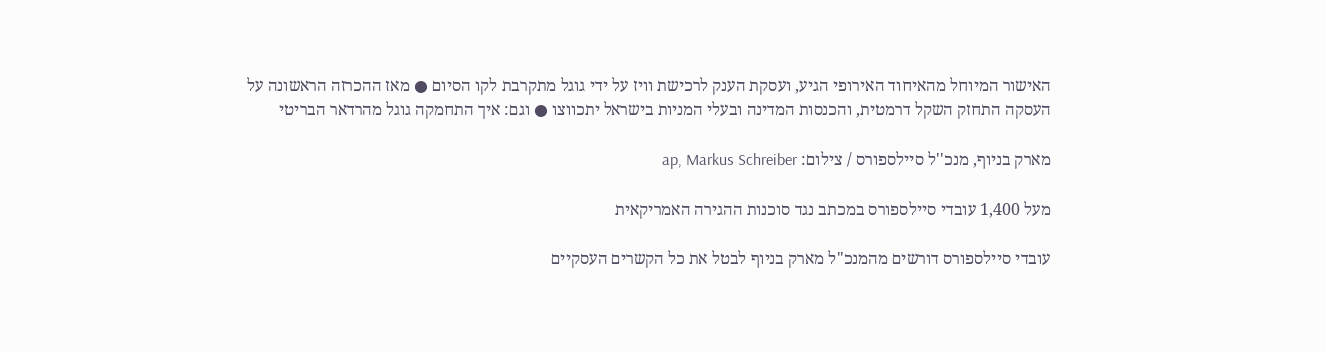האישור המיוחל מהאיחוד האירופי הגיע, ועסקת הענק לרכישת וויז על ידי גוגל מתקרבת לקו הסיום ● מאז ההכרזה הראשונה על העסקה התחזק השקל דרמטית, והכנסות המדינה ובעלי המניות בישראל יתכווצו ● וגם: איך התחמקה גוגל מהרדאר הבריטי

מארק בניוף, מנכ''ל סיילספורס / צילום: ap, Markus Schreiber

מעל 1,400 עובדי סיילספורס במכתב נגד סוכנות ההגירה האמריקאית

עובדי סיילספורס דורשים מהמנכ"ל מארק בניוף לבטל את כל הקשרים העסקיים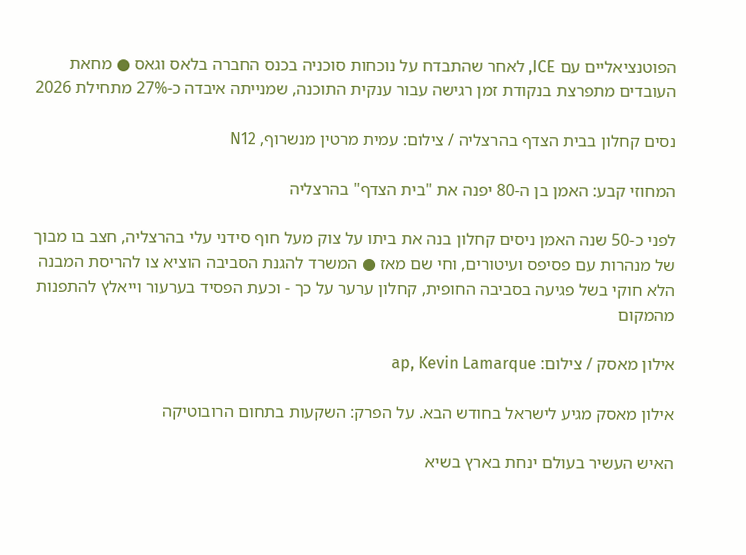הפוטנציאליים עם ICE, לאחר שהתבדח על נוכחות סוכניה בכנס החברה בלאס וגאס ● מחאת העובדים מתפרצת בנקודת זמן רגישה עבור ענקית התוכנה, שמנייתה איבדה כ-27% מתחילת 2026

נסים קחלון בבית הצדף בהרצליה / צילום: עמית מרטין מנשרוף, N12

המחוזי קבע: האמן בן ה-80 יפנה את "בית הצדף" בהרצליה

לפני כ-50 שנה האמן ניסים קחלון בנה את ביתו על צוק מעל חוף סידני עלי בהרצליה, חצב בו מבוך של מנהרות עם פסיפס ועיטורים, וחי שם מאז ● המשרד להגנת הסביבה הוציא צו להריסת המבנה הלא חוקי בשל פגיעה בסביבה החופית, קחלון ערער על כך - וכעת הפסיד בערעור וייאלץ להתפנות מהמקום

אילון מאסק / צילום: ap, Kevin Lamarque

אילון מאסק מגיע לישראל בחודש הבא. על הפרק: השקעות בתחום הרובוטיקה

האיש העשיר בעולם ינחת בארץ בשיא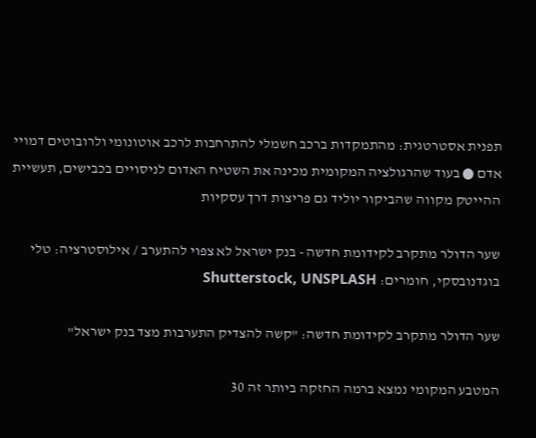תפנית אסטרטגית: מהתמקדות ברכב חשמלי להתרחבות לרכב אוטונומי ולרובוטים דמויי אדם ● בעוד שהרגולציה המקומית מכינה את השטיח האדום לניסויים בכבישים, תעשיית ההייטק מקווה שהביקור יוליד גם פריצות דרך עסקיות

שער הדולר מתקרב לקידומת חדשה - בנק ישראל לא צפוי להתערב / אילוסטרציה: טלי בוגדנובסקי, חומרים: Shutterstock, UNSPLASH

שער הדולר מתקרב לקידומת חדשה: "קשה להצדיק התערבות מצד בנק ישראל"

המטבע המקומי נמצא ברמה החזקה ביותר זה 30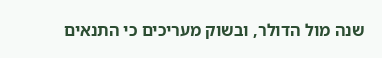שנה מול הדולר, ובשוק מעריכים כי התנאים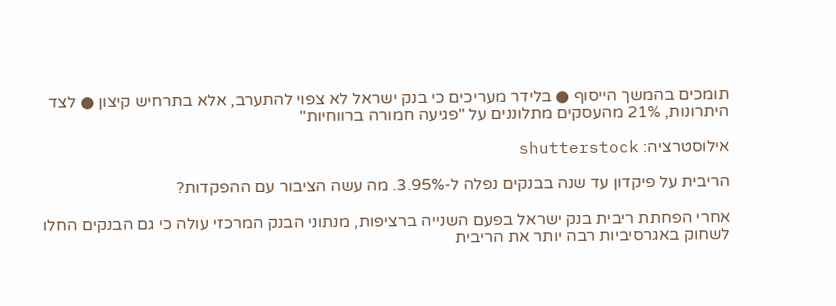תומכים בהמשך הייסוף ● בלידר מעריכים כי בנק ישראל לא צפוי להתערב, אלא בתרחיש קיצון ● לצד היתרונות, 21% מהעסקים מתלוננים על "פגיעה חמורה ברווחיות"

אילוסטרציה: shutterstock

הריבית על פיקדון עד שנה בבנקים נפלה ל-3.95%. מה עשה הציבור עם ההפקדות?

אחרי הפחתת ריבית בנק ישראל בפעם השנייה ברציפות, מנתוני הבנק המרכזי עולה כי גם הבנקים החלו לשחוק באגרסיביות רבה יותר את הריבית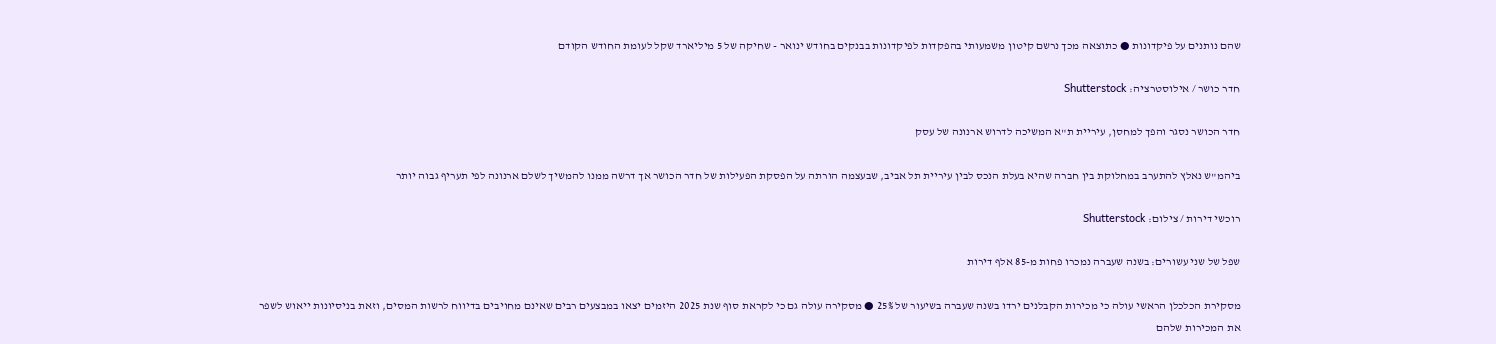שהם נותנים על פיקדונות ● כתוצאה מכך נרשם קיטון משמעותי בהפקדות לפיקדונות בבנקים בחודש ינואר - שחיקה של 5 מיליארד שקל לעומת החודש הקודם

חדר כושר / אילוסטרציה: Shutterstock

חדר הכושר נסגר והפך למחסן, עיריית ת"א המשיכה לדרוש ארנונה של עסק

ביהמ"ש נאלץ להתערב במחלוקת בין חברה שהיא בעלת הנכס לבין עיריית תל אביב, שבעצמה הורתה על הפסקת הפעילות של חדר הכושר אך דרשה ממנו להמשיך לשלם ארנונה לפי תעריף גבוה יותר

רוכשי דירות / צילום: Shutterstock

שפל של שני עשורים: בשנה שעברה נמכרו פחות מ-85 אלף דירות

מסקירת הכלכלן הראשי עולה כי מכירות הקבלנים ירדו בשנה שעברה בשיעור של 25% ● מסקירה עולה גם כי לקראת סוף שנת 2025 היזמים יצאו במבצעים רבים שאינם מחויבים בדיווח לרשות המסים, וזאת בניסיונות ייאוש לשפר את המכירות שלהם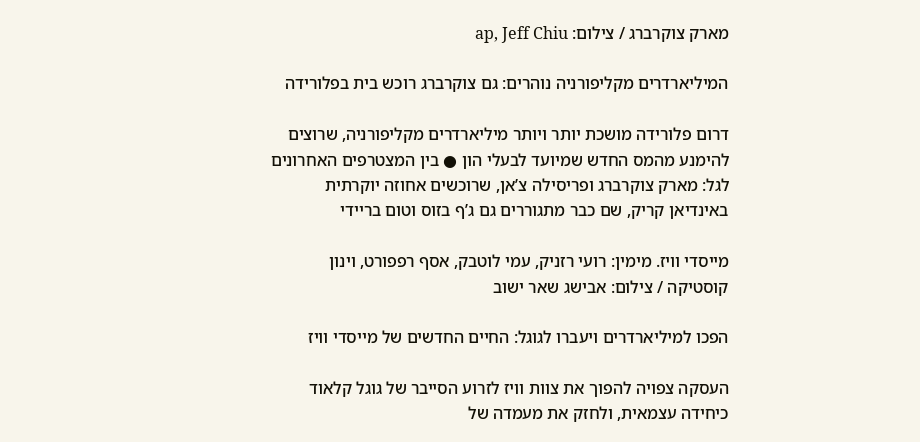מארק צוקרברג / צילום: ap, Jeff Chiu

המיליארדרים מקליפורניה נוהרים: גם צוקרברג רוכש בית בפלורידה

דרום פלורידה מושכת יותר ויותר מיליארדרים מקליפורניה, שרוצים להימנע מהמס החדש שמיועד לבעלי הון ● בין המצטרפים האחרונים לגל: מארק צוקרברג ופריסילה צ’אן, שרוכשים אחוזה יוקרתית באינדיאן קריק, שם כבר מתגוררים גם ג’ף בזוס וטום בריידי

מייסדי וויז. מימין: רועי רזניק, עמי לוטבק, אסף רפפורט, וינון קוסטיקה / צילום: אבישג שאר ישוב

הפכו למיליארדרים ויעברו לגוגל: החיים החדשים של מייסדי וויז

העסקה צפויה להפוך את צוות וויז לזרוע הסייבר של גוגל קלאוד כיחידה עצמאית, ולחזק את מעמדה של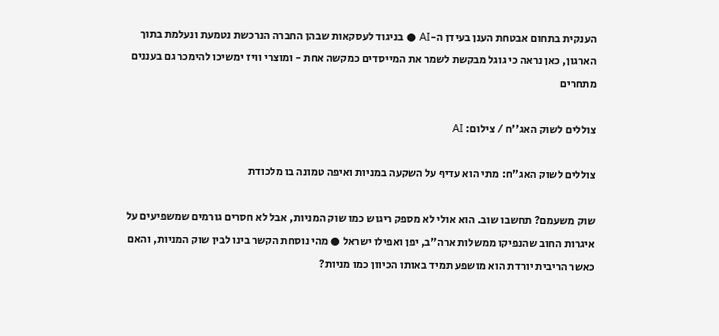הענקית בתחום אבטחת הענן בעידן ה-AI ● בניגוד לעסקאות שבהן החברה הנרכשת נטמעת ונעלמת בתוך הארגון, כאן נראה כי גוגל מבקשת לשמר את המייסדים כמקשה אחת - ומוצרי וויז ימשיכו להימכר גם בעננים מתחרים

צוללים לשוק האג''ח / צילום: AI

צוללים לשוק האג"ח: מתי הוא עדיף על השקעה במניות ואיפה טמונה בו מלכודת

שוק משעמם? תחשבו שוב. הוא אולי לא מספק ריגוש כמו שוק המניות, אבל לא חסרים גורמים שמשפיעים על איגרות החוב שהנפיקו ממשלות ארה"ב, יפן ואפילו ישראל ● מהי נוסחת הקשר בינו לבין שוק המניות, והאם כאשר הריבית יורדת הוא מושפע תמיד באותו הכיוון כמו מניות?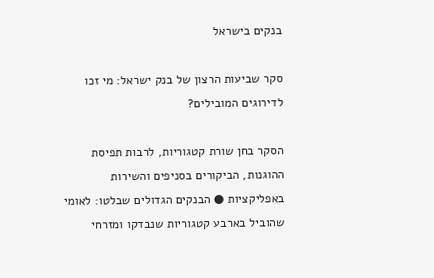בנקים בישראל

סקר שביעות הרצון של בנק ישראל: מי זכו לדירוגים המובילים?

הסקר בחן שורת קטגוריות, לרבות תפיסת ההוגנות, הביקורים בסניפים והשירות באפליקציות ● הבנקים הגדולים שבלטו: לאומי שהוביל בארבע קטגוריות שנבדקו ומזרחי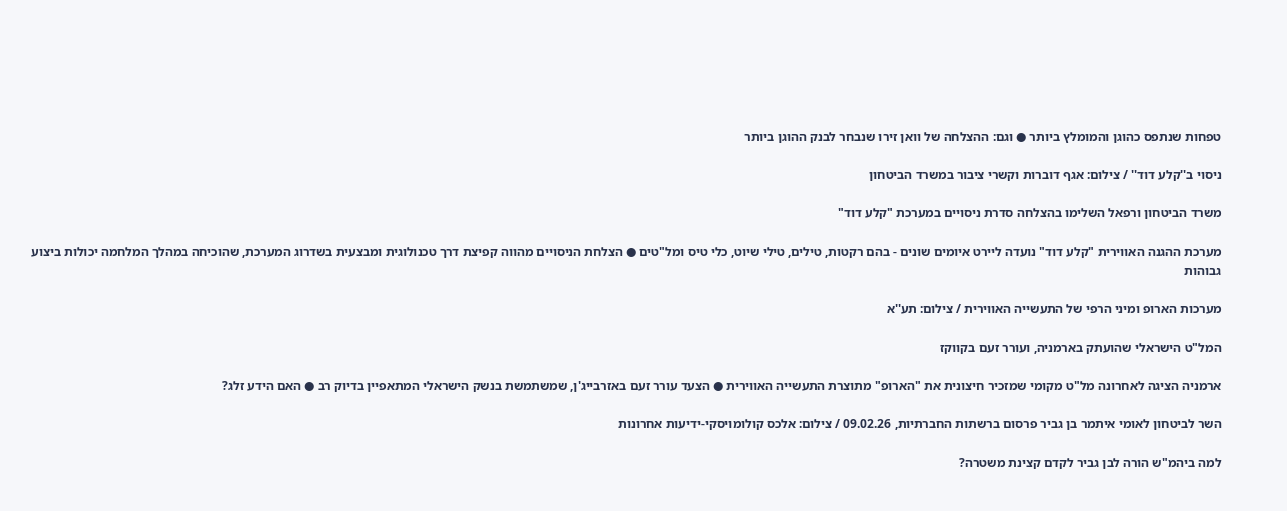טפחות שנתפס כהוגן והמומלץ ביותר ● וגם: ההצלחה של וואן זירו שנבחר לבנק ההוגן ביותר

ניסוי ב''קלע דוד'' / צילום: אגף דוברות וקשרי ציבור במשרד הביטחון

משרד הביטחון ורפאל השלימו בהצלחה סדרת ניסויים במערכת "קלע דוד"

מערכת ההגנה האווירית "קלע דוד" נועדה ליירט איומים שונים - בהם רקטות, טילים, טילי שיוט, כלי טיס ומל"טים ● הצלחת הניסויים מהווה קפיצת דרך טכנולוגית ומבצעית בשדרוג המערכת, שהוכיחה במהלך המלחמה יכולות ביצוע גבוהות

מערכות הארופ ומיני הרפי של התעשייה האווירית / צילום: תע''א

המל"ט הישראלי שהועתק בארמניה, ועורר זעם בקווקז

ארמניה הציגה לאחרונה מל"ט מקומי שמזכיר חיצונית את "הארופ" מתוצרת התעשייה האווירית ● הצעד עורר זעם באזרבייג'ן, שמשתמשת בנשק הישראלי המתאפיין בדיוק רב ● האם הידע זלג?

השר לביטחון לאומי איתמר בן גביר פרסום ברשתות החברתיות, 09.02.26 / צילום: אלכס קולומויסקי-ידיעות אחרונות

למה ביהמ"ש הורה לבן גביר לקדם קצינת משטרה?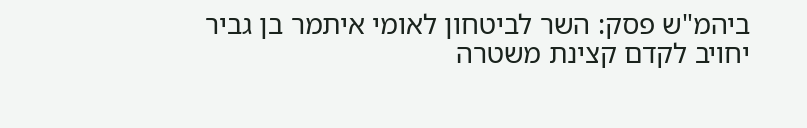ביהמ"ש פסק: השר לביטחון לאומי איתמר בן גביר יחויב לקדם קצינת משטרה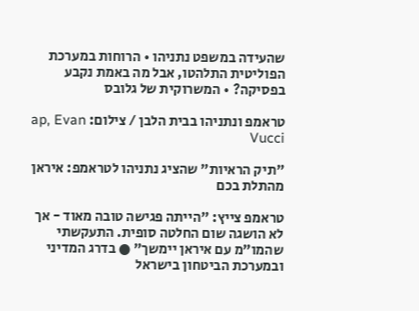שהעידה במשפט נתניהו • הרוחות במערכת הפוליטית התלהטו, אבל מה באמת נקבע בפסיקה? • המשרוקית של גלובס

טראמפ ונתניהו בבית הלבן / צילום: ap, Evan Vucci

"תיק הראיות" שהציג נתניהו לטראמפ: איראן מהתלת בכם

טראמפ צייץ: "הייתה פגישה טובה מאוד - אך לא הושגה שום החלטה סופית. התעקשתי שהמו"מ עם איראן יימשך" ● בדרג המדיני ובמערכת הביטחון בישראל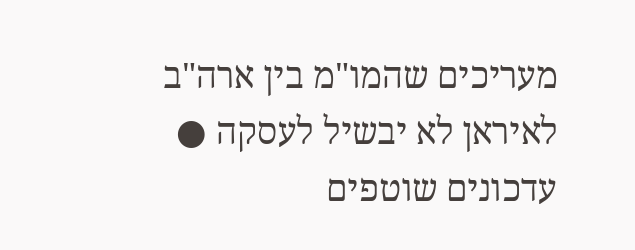מעריכים שהמו"מ בין ארה"ב לאיראן לא יבשיל לעסקה ● עדכונים שוטפים